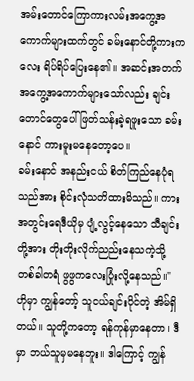အမ်းတောင်ကြောကားလမ်းအကွေ့အကောက်များထက်တွင် ခမ်းနောင်တို့ကားကလေး ရိပ်ရိပ်ပြေးနေ၏။ အဆင်းအတက် အကွေ့အကောက်များသော်လည်း ချင်းတောင်တွေပေါ်ဖြတ်သန်းခဲ့ရဖူးသော ခမ်းနောင် ကားမူးမနေတော့ပေ။
ခမ်းနောင် အနည်းငယ် စိတ်ကြည်နေပုံရသည်အား စိုင်းလုံသတိထားမိသည်။ ကားအတွင်းရေဒီယိုမှ ပျံ့လွင့်နေသော သီချင်းတို့အား တိုးတိုးလိုက်ညည်းနေသကဲ့သို့ တစ်ခါတရံ ဖွဖွကလေးပြုံးလို့နေသည်။" ဟိုမှာ ကျွန်တော့် သူငယ်ချင်းပိုင်တဲ့ အိမ်ရှိတယ်။ သူတို့ကတော့ ရန်ကုန်မှာနေတာ၊ ဒီမှာ ဘယ်သူမှမနေဘူး။ ဒါကြောင့် ကျွန်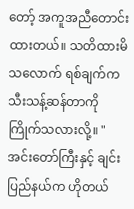တော့် အကူအညီတောင်းထားတယ်။ သတိထားမိသလောက် ရစ်ချက်က သီးသန့်ဆန်တာကို ကြိုက်သလားလို့။ "
အင်းတော်ကြီးနှင့် ချင်းပြည်နယ်က ဟိုတယ်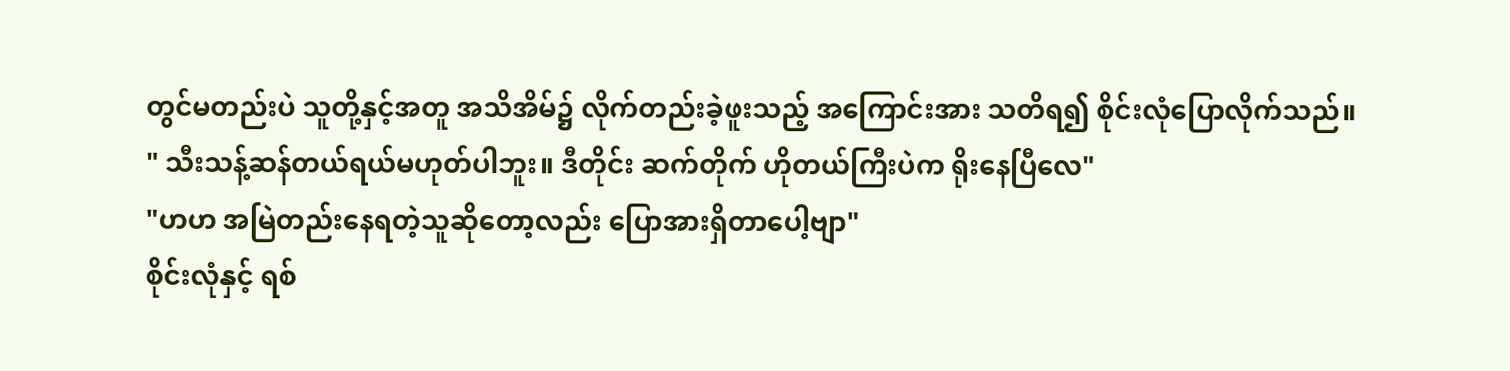တွင်မတည်းပဲ သူတို့နှင့်အတူ အသိအိမ်၌ လိုက်တည်းခဲ့ဖူးသည့် အကြောင်းအား သတိရ၍ စိုင်းလုံပြောလိုက်သည်။
" သီးသန့်ဆန်တယ်ရယ်မဟုတ်ပါဘူး။ ဒီတိုင်း ဆက်တိုက် ဟိုတယ်ကြီးပဲက ရိုးနေပြီလေ"
"ဟဟ အမြဲတည်းနေရတဲ့သူဆိုတော့လည်း ပြောအားရှိတာပေါ့ဗျာ"
စိုင်းလုံနှင့် ရစ်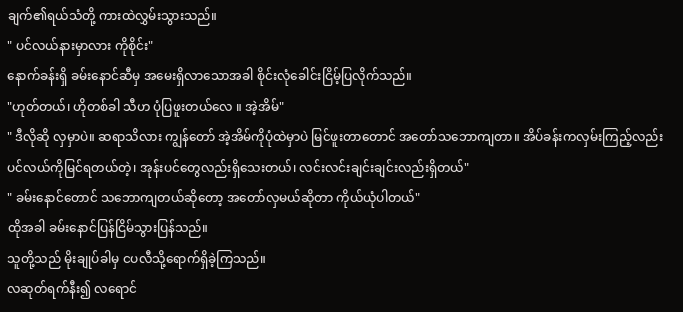ချက်၏ရယ်သံတို့ ကားထဲလွှမ်းသွားသည်။
" ပင်လယ်နားမှာလား ကိုစိုင်း"
နောက်ခန်းရှိ ခမ်းနောင်ဆီမှ အမေးရှိလာသောအခါ စိုင်းလုံခေါင်းငြိမ့်ပြလိုက်သည်။
"ဟုတ်တယ်၊ ဟိုတစ်ခါ သီဟ ပုံပြဖူးတယ်လေ ။ အဲ့အိမ်"
" ဒီလိုဆို လှမှာပဲ။ ဆရာသိလား ကျွန်တော် အဲ့အိမ်ကိုပုံထဲမှာပဲ မြင်ဖူးတာတောင် အတော်သဘောကျတာ။ အိပ်ခန်းကလှမ်းကြည့်လည်း ပင်လယ်ကိုမြင်ရတယ်တဲ့၊ အုန်းပင်တွေလည်းရှိသေးတယ်၊ လင်းလင်းချင်းချင်းလည်းရှိတယ်"
" ခမ်းနောင်တောင် သဘောကျတယ်ဆိုတော့ အတော်လှမယ်ဆိုတာ ကိုယ်ယုံပါတယ်"
ထိုအခါ ခမ်းနောင်ပြန်ငြိမ်သွားပြန်သည်။
သူတို့သည် မိုးချုပ်ခါမှ ငပလီသို့ရောက်ရှိခဲ့ကြသည်။
လဆုတ်ရက်နီး၍ လရောင်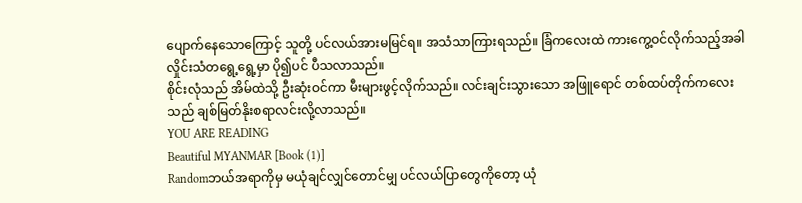ပျောက်နေသောကြောင့် သူတို့ ပင်လယ်အားမမြင်ရ။ အသံသာကြားရသည်။ ခြံကလေးထဲ ကားကွေ့ဝင်လိုက်သည့်အခါ လှိုင်းသံတရွေ့ရွေ့မှာ ပို၍ပင် ပီသလာသည်။
စိုင်းလုံသည် အိမ်ထဲသို့ ဦးဆုံးဝင်ကာ မီးများဖွင့်လိုက်သည်။ လင်းချင်းသွားသော အဖြူရောင် တစ်ထပ်တိုက်ကလေးသည် ချစ်မြတ်နိုးစရာလင်းလို့လာသည်။
YOU ARE READING
Beautiful MYANMAR [Book (1)]
Randomဘယ်အရာကိုမှ မယုံချင်လျှင်တောင်မျှ ပင်လယ်ပြာတွေကိုတော့ ယုံ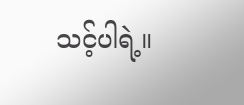သင့်ပါရဲ့။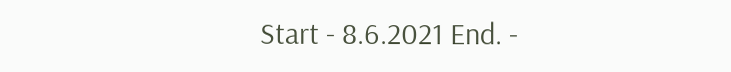Start - 8.6.2021 End. -